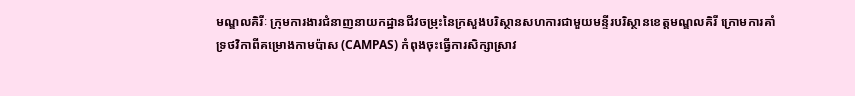មណ្ឌលគិរីៈ ក្រុមការងារជំនាញនាយកដ្ឋានជីវចម្រុះនៃក្រសួងបរិស្ថានសហការជាមួយមន្ទីរបរិស្ថានខេត្តមណ្ឌលគិរី ក្រោមការគាំទ្រថវិកាពីគម្រោងកាមប៉ាស (CAMPAS) កំពុងចុះធ្វើការសិក្សាស្រាវ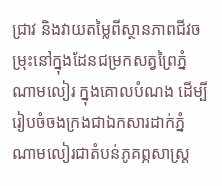ជ្រាវ និងវាយតម្លៃពីស្ថានភាពជីវចម្រុះនៅក្នុងដែនជម្រកសត្វព្រៃភ្នំណាមលៀរ ក្នុងគោលបំណង ដើម្បីរៀបចំចងក្រងជាឯកសារដាក់ភ្នំណាមលៀរជាតំបន់ភូគព្ភសាស្ត្រ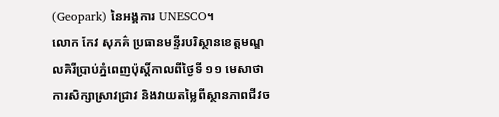(Geopark) នៃអង្គការ UNESCO។
លោក កែវ សុភគ៌ ប្រធានមន្ទីរបរិស្ថានខេត្តមណ្ឌលគិរីប្រាប់ភ្នំពេញប៉ុស្ដិ៍កាលពីថ្ងៃទី ១១ មេសាថា ការសិក្សាស្រាវជ្រាវ និងវាយតម្លៃពីស្ថានភាពជីវច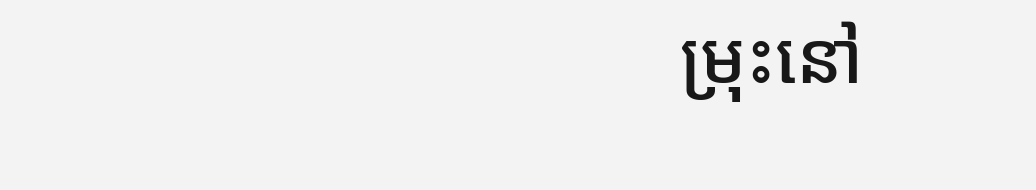ម្រុះនៅ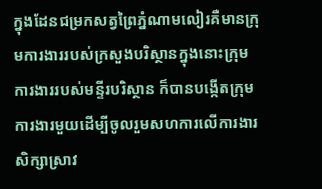ក្នុងដែនជម្រកសត្វព្រៃភ្នំណាមលៀរគឺមានក្រុមការងាររបស់ក្រសួងបរិស្ថានក្នុងនោះក្រុមការងាររបស់មន្ទីរបរិស្ថាន ក៏បានបង្កើតក្រុមការងារមួយដើម្បីចូលរួមសហការលើការងារសិក្សាស្រាវ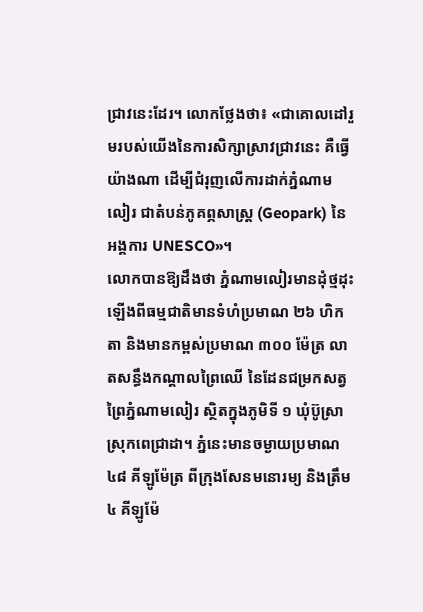ជ្រាវនេះដែរ។ លោកថ្លែងថា៖ «ជាគោលដៅរួមរបស់យើងនៃការសិក្សាស្រាវជ្រាវនេះ គឺធ្វើយ៉ាងណា ដើម្បីជំរុញលើការដាក់ភ្នំណាមលៀរ ជាតំបន់ភូគព្ភសាស្ត្រ (Geopark) នៃអង្គការ UNESCO»។
លោកបានឱ្យដឹងថា ភ្នំណាមលៀរមានដុំថ្មដុះឡើងពីធម្មជាតិមានទំហំប្រមាណ ២៦ ហិកតា និងមានកម្ពស់ប្រមាណ ៣០០ ម៉ែត្រ លាតសន្ធឹងកណ្ដាលព្រៃឈើ នៃដែនជម្រកសត្វព្រៃភ្នំណាមលៀរ ស្ថិតក្នុងភូមិទី ១ ឃុំប៊ូស្រា ស្រុកពេជ្រាដា។ ភ្នំនេះមានចម្ងាយប្រមាណ ៤៨ គីឡូម៉ែត្រ ពីក្រុងសែនមនោរម្យ និងត្រឹម ៤ គីឡូម៉ែ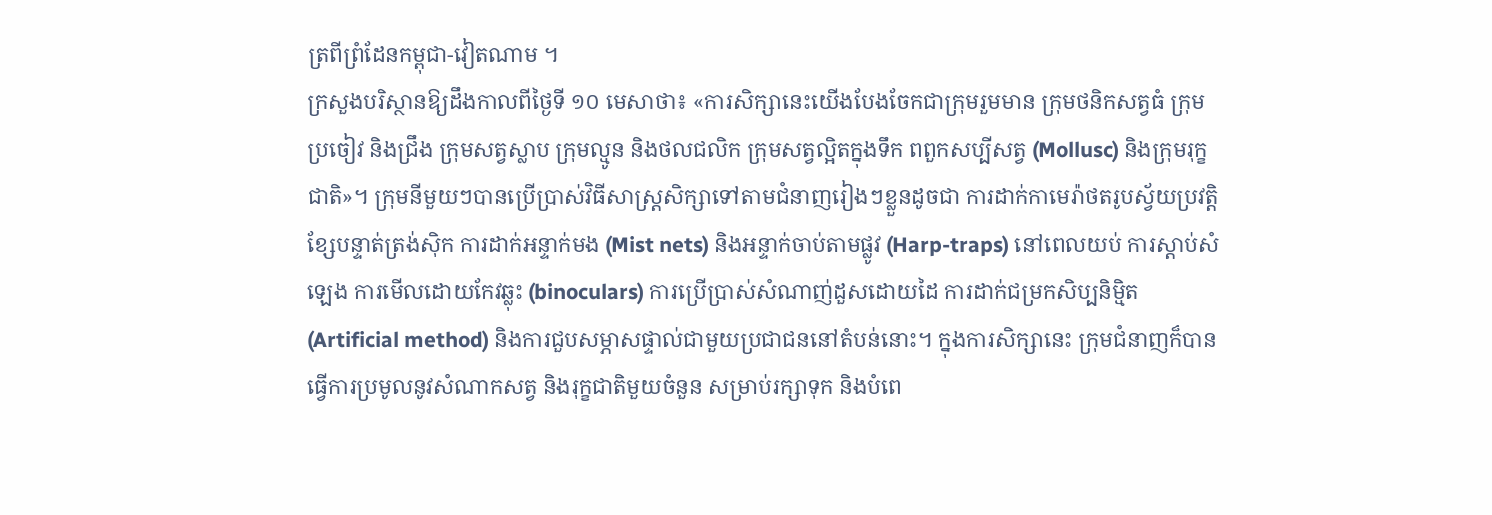ត្រពីព្រំដែនកម្ពុជា-វៀតណាម ។
ក្រសួងបរិស្ថានឱ្យដឹងកាលពីថ្ងៃទី ១០ មេសាថា៖ «ការសិក្សានេះយើងបែងចែកជាក្រុមរួមមាន ក្រុមថនិកសត្វធំ ក្រុមប្រចៀវ និងជ្រឹង ក្រុមសត្វស្លាប ក្រុមល្មូន និងថលជលិក ក្រុមសត្វល្អិតក្នុងទឹក ពពួកសប្បីសត្វ (Mollusc) និងក្រុមរុក្ខជាតិ»។ ក្រុមនីមួយៗបានប្រើប្រាស់វិធីសាស្ត្រសិក្សាទៅតាមជំនាញរៀងៗខ្លួនដូចជា ការដាក់កាមេរ៉ាថតរូបស្វ័យប្រវត្តិ ខ្សែបន្ទាត់ត្រង់ស៊ិក ការដាក់អន្ទាក់មង (Mist nets) និងអន្ទាក់ចាប់តាមផ្លូវ (Harp-traps) នៅពេលយប់ ការស្តាប់សំឡេង ការមើលដោយកែវឆ្លុះ (binoculars) ការប្រើប្រាស់សំណាញ់ដួសដោយដៃ ការដាក់ជម្រកសិប្បនិមិ្មត (Artificial method) និងការជួបសម្ភាសផ្ទាល់ជាមួយប្រជាជននៅតំបន់នោះ។ ក្នុងការសិក្សានេះ ក្រុមជំនាញក៏បានធ្វើការប្រមូលនូវសំណាកសត្វ និងរុក្ខជាតិមួយចំនួន សម្រាប់រក្សាទុក និងបំពេ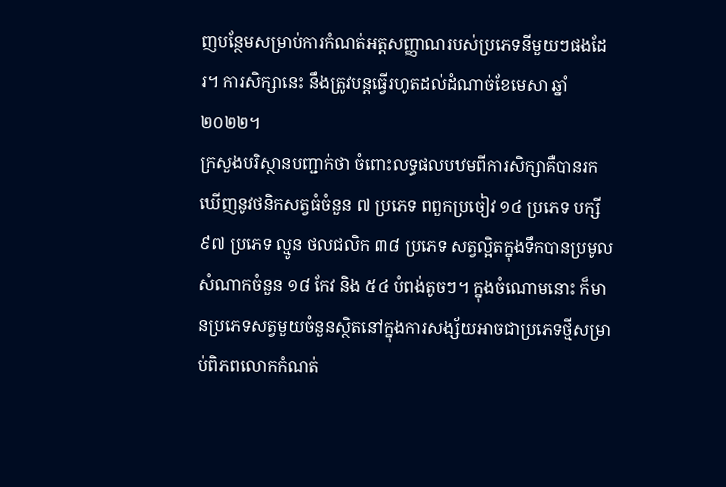ញបន្ថែមសម្រាប់ការកំណត់អត្តសញ្ញាណរបស់ប្រភេទនីមួយៗផងដែរ។ ការសិក្សានេះ នឹងត្រូវបន្តធ្វើរហូតដល់ដំណាច់ខែមេសា ឆ្នាំ ២០២២។
ក្រសួងបរិស្ថានបញ្ជាក់ថា ចំពោះលទ្ធផលបឋមពីការសិក្សាគឺបានរកឃើញនូវថនិកសត្វធំចំនួន ៧ ប្រភេទ ពពួកប្រចៀវ ១៤ ប្រភេទ បក្សី ៩៧ ប្រភេទ ល្មូន ថលជលិក ៣៨ ប្រភេទ សត្វល្អិតក្នុងទឹកបានប្រមូលសំណាកចំនួន ១៨ កែវ និង ៥៤ បំពង់តូចៗ។ ក្នុងចំណោមនោះ ក៏មានប្រភេទសត្វមួយចំនួនស្ថិតនៅក្នុងការសង្ស័យអាចជាប្រភេទថ្មីសម្រាប់ពិភពលោកកំណត់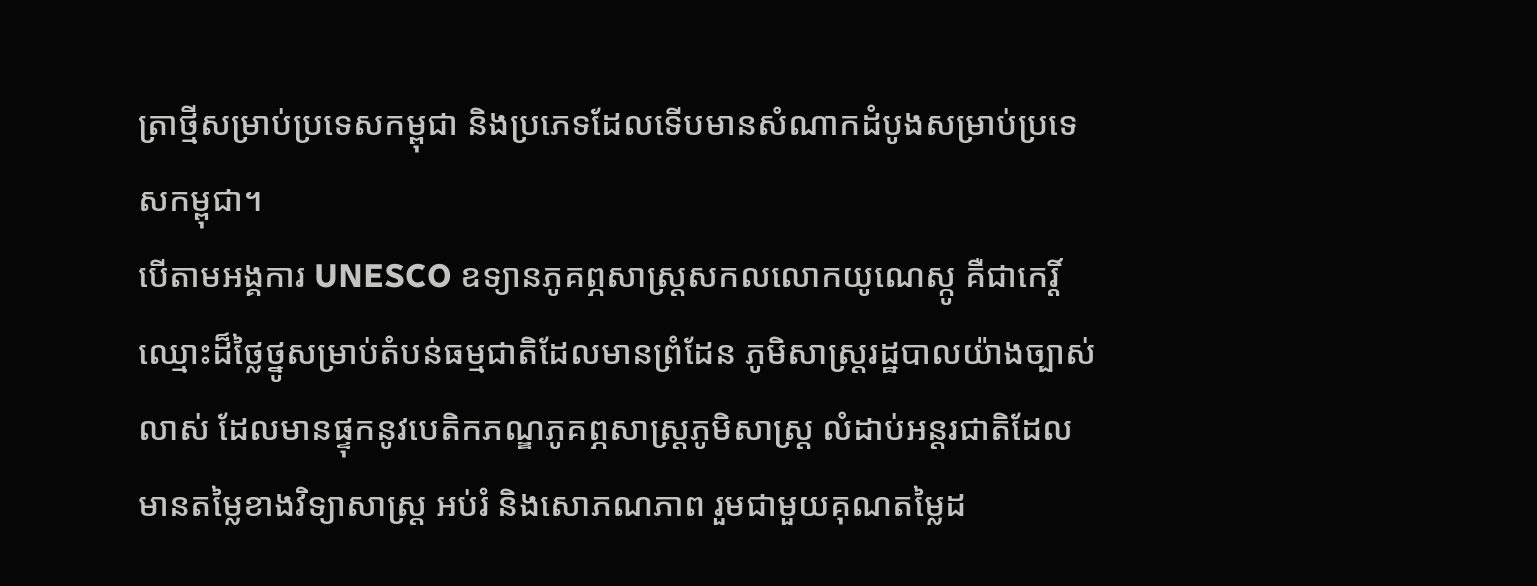ត្រាថ្មីសម្រាប់ប្រទេសកម្ពុជា និងប្រភេទដែលទើបមានសំណាកដំបូងសម្រាប់ប្រទេសកម្ពុជា។
បើតាមអង្គការ UNESCO ឧទ្យានភូគព្ភសាស្ដ្រសកលលោកយូណេស្កូ គឺជាកេរ្តិ៍ឈ្មោះដ៏ថ្លៃថ្នូសម្រាប់តំបន់ធម្មជាតិដែលមានព្រំដែន ភូមិសាស្ត្ររដ្ឋបាលយ៉ាងច្បាស់លាស់ ដែលមានផ្ទុកនូវបេតិកភណ្ឌភូគព្ភសាស្ដ្រភូមិសាស្ត្រ លំដាប់អន្តរជាតិដែលមានតម្លៃខាងវិទ្យាសាស្ត្រ អប់រំ និងសោភណភាព រួមជាមួយគុណតម្លៃដ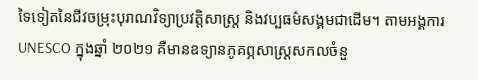ទៃទៀតនៃជីវចម្រុះបុរាណវិទ្យាប្រវត្តិសាស្ត្រ និងវប្បធម៌សង្គមជាដើម។ តាមអង្គការ UNESCO ក្នុងឆ្នាំ ២០២១ គឺមានឧទ្យានភូគព្ភសាស្ត្រសកលចំនួ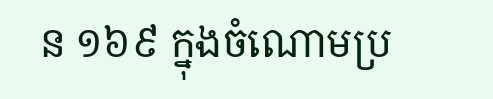ន ១៦៩ ក្នុងចំណោមប្រ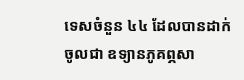ទេសចំនួន ៤៤ ដែលបានដាក់ចូលជា ឧទ្យានភូគព្ភសា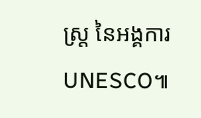ស្ត្រ នៃអង្គការ UNESCO៕